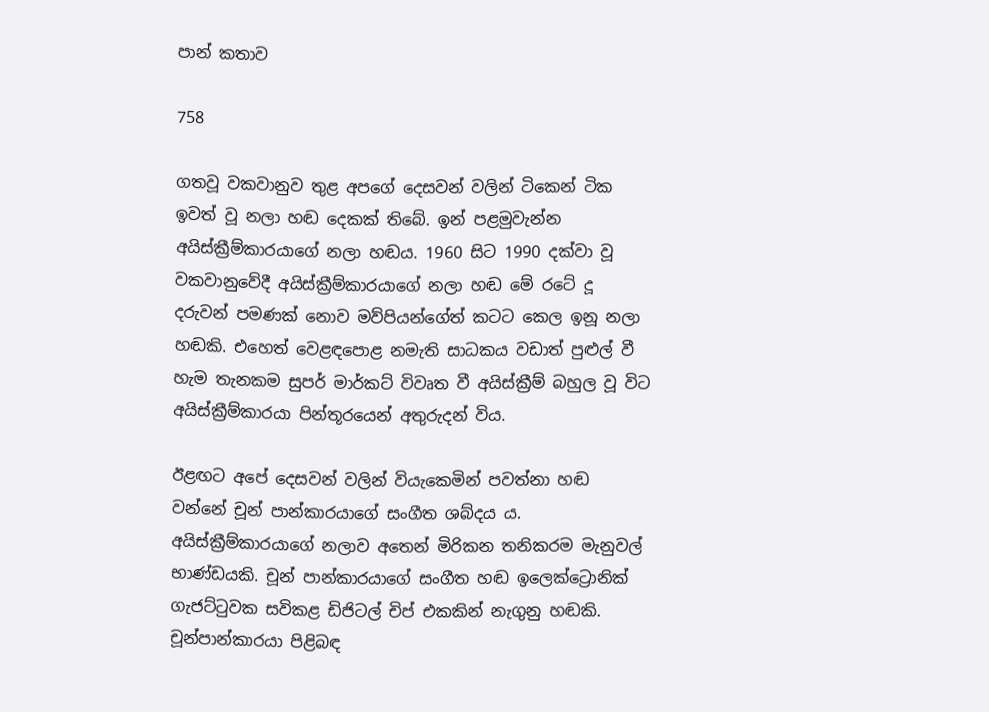පාන් කතාව

758

ගතවූ වකවානුව තුළ අපගේ දෙසවන් වලින් ටිකෙන් ටික ඉවත් වූ නලා හඬ දෙකක් තිබේ. ඉන් පළමුවැන්න අයිස්ක්‍රීම්කාරයාගේ නලා හඬය. 1960 සිට 1990 දක්වා වූ වකවානුවේදී අයිස්ක්‍රීම්කාරයාගේ නලා හඬ මේ රටේ දූ දරුවන් පමණක් නොව මව්පියන්ගේත් කටට කෙල ඉනූ නලා හඬකි. එහෙත් වෙළඳපොළ නමැති සාධකය වඩාත් පුළුල් වී හැම තැනකම සුපර් මාර්කට් විවෘත වී අයිස්ක්‍රීම් බහුල වූ විට අයිස්ක්‍රීම්කාරයා පින්තූරයෙන් අතුරුදන් විය.

ඊළඟට අපේ දෙසවන් වලින් වියැකෙමින් පවත්නා හඬ වන්නේ චූන් පාන්කාරයාගේ සංගීත ශබ්දය ය. අයිස්ක්‍රීම්කාරයාගේ නලාව අතෙන් මිරිකන තනිකරම මැනුවල් භාණ්ඩයකි. චූන් පාන්කාරයාගේ සංගීත හඬ ඉලෙක්ට්‍රොනික් ගැජට්ටුවක සවිකළ ඩිජිටල් චිප් එකකින් නැගුනු හඬකි. චූන්පාන්කාරයා පිළිබඳ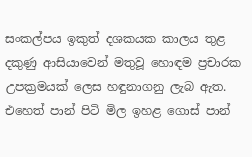සංකල්පය ඉකුත් දශකයක කාලය තුළ දකුණු ආසියාවෙන් මතුවූ හොඳම ප්‍රචාරක උපක්‍රමයක් ලෙස හඳුනාගනු ලැබ ඇත. එහෙත් පාන් පිටි මිල ඉහළ ගොස් පාන්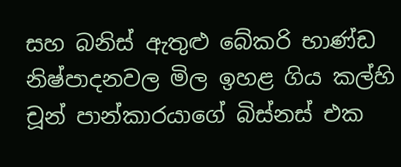සහ බනිස් ඇතුළු බේකරි භාණ්ඩ නිෂ්පාදනවල මිල ඉහළ ගිය කල්හි චූන් පාන්කාරයාගේ බිස්නස් එක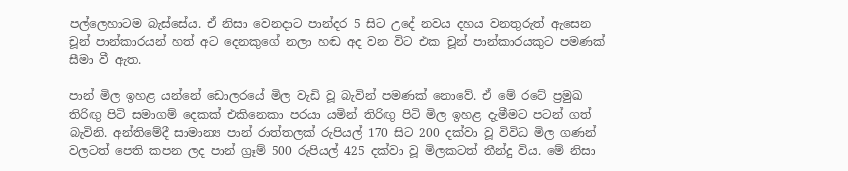පල්ලෙහාටම බැස්සේය. ඒ නිසා වෙනදාට පාන්දර 5 සිට උදේ නවය දහය වනතුරුත් ඇසෙන චූන් පාන්කාරයන් හත් අට දෙනකුගේ නලා හඬ අද වන විට එක චූන් පාන්කාරයකුට පමණක් සීමා වී ඇත.

පාන් මිල ඉහළ යන්නේ ඩොලරයේ මිල වැඩි වූ බැවින් පමණක් නොවේ. ඒ මේ රටේ ප්‍රමුඛ තිරිඟු පිටි සමාගම් දෙකක් එකිනෙකා පරයා යමින් තිරිඟු පිටි මිල ඉහළ දැමීමට පටන් ගත් බැවිනි. අන්තිමේදී සාමාන්‍ය පාන් රාත්තලක් රුපියල් 170 සිට 200 දක්වා වූ විවිධ මිල ගණන් වලටත් පෙති කපන ලද පාන් ග්‍රෑම් 500 රුපියල් 425 දක්වා වූ මිලකටත් තීන්දු විය. මේ නිසා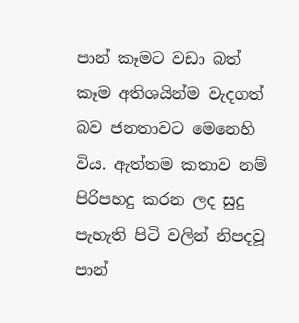පාන් කෑමට වඩා බත් කෑම අතිශයින්ම වැදගත් බව ජනතාවට මෙනෙහි විය. ඇත්තම කතාව නම් පිරිපහදු කරන ලද සුදු පැහැති පිටි වලින් නිපදවූ පාන්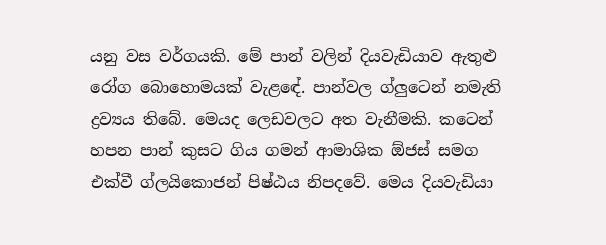යනු වස වර්ගයකි. මේ පාන් වලින් දියවැඩියාව ඇතුළු රෝග බොහොමයක් වැළඳේ. පාන්වල ග්ලුටෙන් නමැති ද්‍රව්‍යය තිබේ. මෙයද ලෙඩවලට අත වැනීමකි. කටෙන් හපන පාන් කුසට ගිය ගමන් ආමාශික ඕජස් සමග එක්වී ග්ලයිකොජන් පිෂ්ඨය නිපදවේ. මෙය දියවැඩියා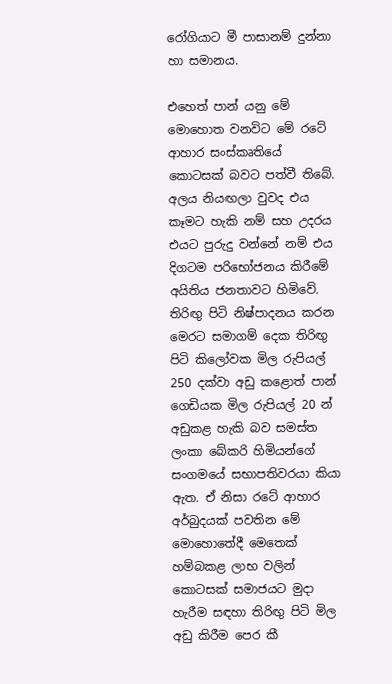රෝගියාට මී පාසානම් දුන්නා හා සමානය.

එහෙත් පාන් යනු මේ මොහොත වනවිට මේ රටේ ආහාර සංස්කෘතියේ කොටසක් බවට පත්වී තිබේ. අලය නියඟලා වුවද එය කෑමට හැකි නම් සහ උදරය එයට පුරුදු වන්නේ නම් එය දිගටම පරිභෝජනය කිරීමේ අයිතිය ජනතාවට හිමිවේ. තිරිඟු පිටි නිෂ්පාදනය කරන මෙරට සමාගම් දෙක තිරිඟු පිටි කිලෝවක මිල රුපියල් 250 දක්වා අඩු කළොත් පාන් ගෙඩියක මිල රුපියල් 20 න් අඩුකළ හැකි බව සමස්ත ලංකා බේකරි හිමියන්ගේ සංගමයේ සභාපතිවරයා කියා ඇත. ඒ නිසා රටේ ආහාර අර්බුදයක් පවතින මේ මොහොතේදී මෙතෙක් හම්බකළ ලාභ වලින් කොටසක් සමාජයට මුදා හැරීම සඳහා තිරිඟු පිටි මිල අඩු කිරීම පෙර කී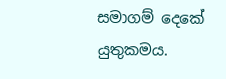සමාගම් දෙකේ යුතුකමය.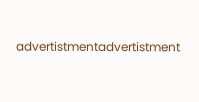advertistmentadvertistment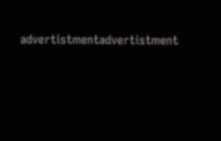advertistmentadvertistment